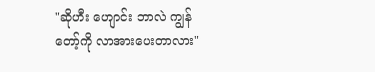"ဆိုဟီး ဟျောင်း ဘာလဲ ကျွန်တော့်ကို လာအားပေးတာလား"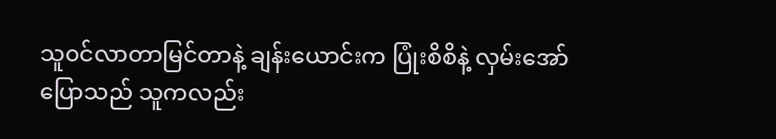သူ၀င်လာတာမြင်တာနဲ့ ချန်းယောင်းက ပြုံးစိစိနဲ့ လှမ်းအော်
ပြောသည် သူကလည်း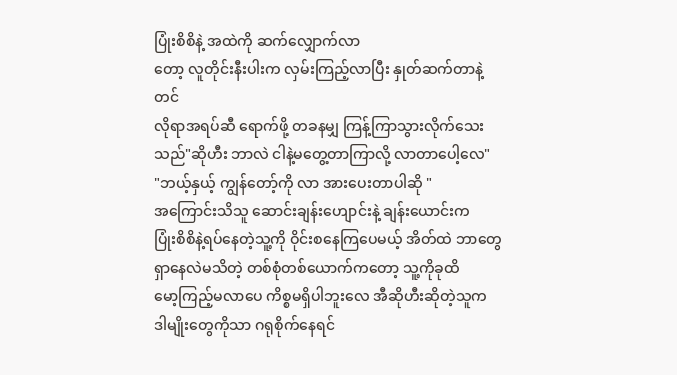ပြုံးစိစိနဲ့ အထဲကို ဆက်လျှောက်လာ
တော့ လူတိုင်းနီးပါးက လှမ်းကြည့်လာပြီး နှုတ်ဆက်တာနဲ့တင်
လိုရာအရပ်ဆီ ရောက်ဖို့ တခနမျှ ကြန့်ကြာသွားလိုက်သေးသည်"ဆိုဟီး ဘာလဲ ငါနဲ့မတွေ့တာကြာလို့ လာတာပေါ့လေ"
"ဘယ့်နှယ့် ကျွန်တော့်ကို လာ အားပေးတာပါဆို "
အကြောင်းသိသူ ဆောင်းချန်းဟျောင်းနဲ့ ချန်းယောင်းက
ပြုံးစိစိနဲ့ရပ်နေတဲ့သူ့ကို ဝိုင်းစနေကြပေမယ့် အိတ်ထဲ ဘာတွေ
ရှာနေလဲမသိတဲ့ တစ်စုံတစ်ယောက်ကတော့ သူ့ကိုခုထိ
မော့ကြည့်မလာပေ ကိစ္စမရှိပါဘူးလေ အီဆိုဟီးဆိုတဲ့သူက
ဒါမျိုးတွေကိုသာ ဂရုစိုက်နေရင်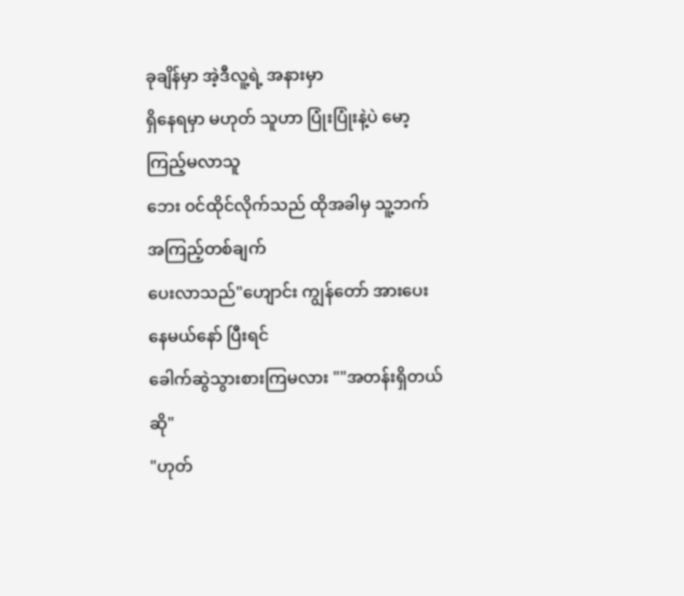ခုချိန်မှာ အဲ့ဒီလူ့ရဲ့ အနားမှာ
ရှိနေရမှာ မဟုတ် သူဟာ ပြုံးပြုံးနဲ့ပဲ မော့ကြည့်မလာသူ
ဘေး ၀င်ထိုင်လိုက်သည် ထိုအခါမှ သူ့ဘက် အကြည့်တစ်ချက်
ပေးလာသည်"ဟျောင်း ကျွန်တော် အားပေးနေမယ်နော် ပြီးရင်
ခေါက်ဆွဲသွားစားကြမလား ""အတန်းရှိတယ်ဆို"
"ဟုတ်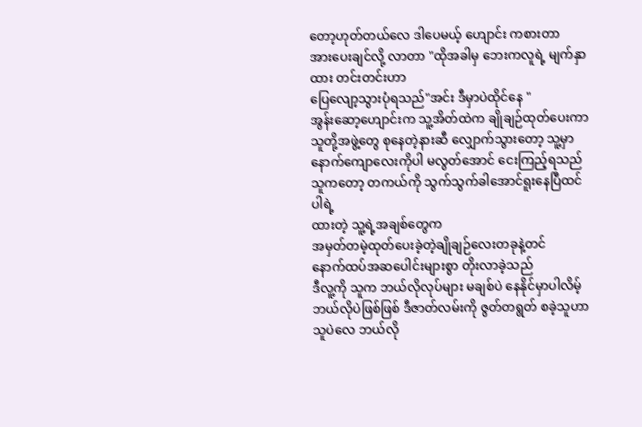တော့ဟုတ်တယ်လေ ဒါပေမယ့် ဟျောင်း ကစားတာ
အားပေးချင်လို့ လာတာ "ထိုအခါမှ ဘေးကလူရဲ့ မျက်နှာထား တင်းတင်းဟာ
ပြေလျော့သွားပုံရသည်"အင်း ဒီမှာပဲထိုင်နေ "
အွန်းဆော့ဟျောင်းက သူ့အိတ်ထဲက ချိုချဉ်ထုတ်ပေးကာ
သူတို့အဖွဲ့တွေ စုနေတဲ့နားဆီ လျှောက်သွားတော့ သူ့မှာ
နောက်ကျောလေးကိုပါ မလွတ်အောင် ငေးကြည့်ရသည်သူကတော့ တကယ်ကို သွက်သွက်ခါအောင်ရူးနေပြီထင်ပါရဲ့
ထားတဲ့ သူ့ရဲ့အချစ်တွေက
အမှတ်တမဲ့ထုတ်ပေးခဲ့တဲ့ချိုချဉ်လေးတခုနဲ့တင်
နောက်ထပ်အဆပေါင်းများစွာ တိုးလာခဲ့သည်
ဒီလူ့ကို သူက ဘယ်လိုလုပ်များ မချစ်ပဲ နေနိုင်မှာပါလိမ့်
ဘယ်လိုပဲဖြစ်ဖြစ် ဒီဇာတ်လမ်းကို ဇွတ်တရွတ် စခဲ့သူဟာ
သူပဲလေ ဘယ်လို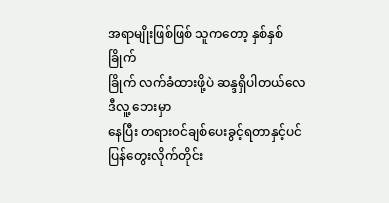အရာမျိုးဖြစ်ဖြစ် သူကတော့ နှစ်နှစ်ခြိုက်
ခြိုက် လက်ခံထားဖို့ပဲ ဆန္ဒရှိပါတယ်လေ ဒီလူ့ ဘေးမှာ
နေပြီး တရား၀င်ချစ်ပေးခွင့်ရတာနှင့်ပင် ပြန်တွေးလိုက်တိုင်း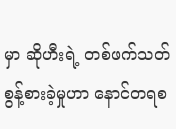မှာ ဆိုဟီးရဲ့ တစ်ဖက်သတ် စွန့်စားခဲ့မှုဟာ နောင်တရစ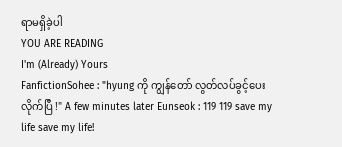ရာမရှိခဲ့ပါ
YOU ARE READING
I'm (Already) Yours
FanfictionSohee : "hyung ကို ကျွန်တော် လွတ်လပ်ခွင့်ပေးလိုက်ပြီ !" A few minutes later Eunseok : 119 119 save my life save my life!